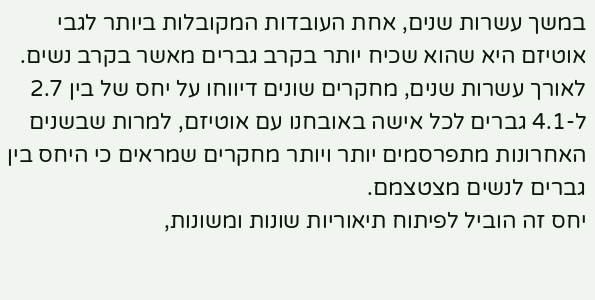במשך עשרות שנים, אחת העובדות המקובלות ביותר לגבי אוטיזם היא שהוא שכיח יותר בקרב גברים מאשר בקרב נשים.
לאורך עשרות שנים, מחקרים שונים דיווחו על יחס של בין 2.7 ל-4.1 גברים לכל אישה באובחנו עם אוטיזם, למרות שבשנים האחרונות מתפרסמים יותר ויותר מחקרים שמראים כי היחס בין גברים לנשים מצטצמם.
יחס זה הוביל לפיתוח תיאוריות שונות ומשונות,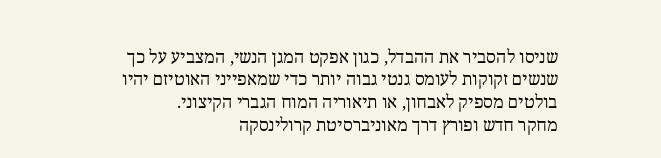שניסו להסביר את ההבדל, כגון אפקט המגן הנשי, המצביע על כך שנשים זקוקות לעומס גנטי גבוה יותר כדי שמאפייני האוטיזם יהיו בולטים מספיק לאבחון, או תיאוריה המוח הגברי הקיצוני.
מחקר חדש ופורץ דרך מאוניברסיטת קרולינסקה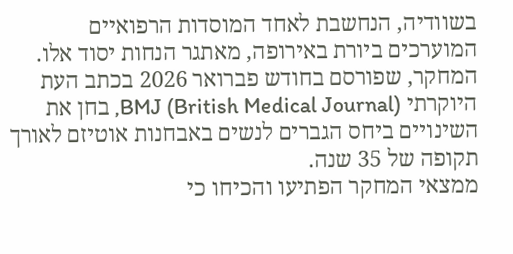בשוודיה, הנחשבת לאחד המוסדות הרפואיים המוערכים ביורת באירופה, מאתגר הנחות יסוד אלו.
המחקר, שפורסם בחודש פברואר 2026 בכתב העת היוקרתי BMJ (British Medical Journal), בחן את השינויים ביחס הגברים לנשים באבחנות אוטיזם לאורך תקופה של 35 שנה.
ממצאי המחקר הפתיעו והכיחו כי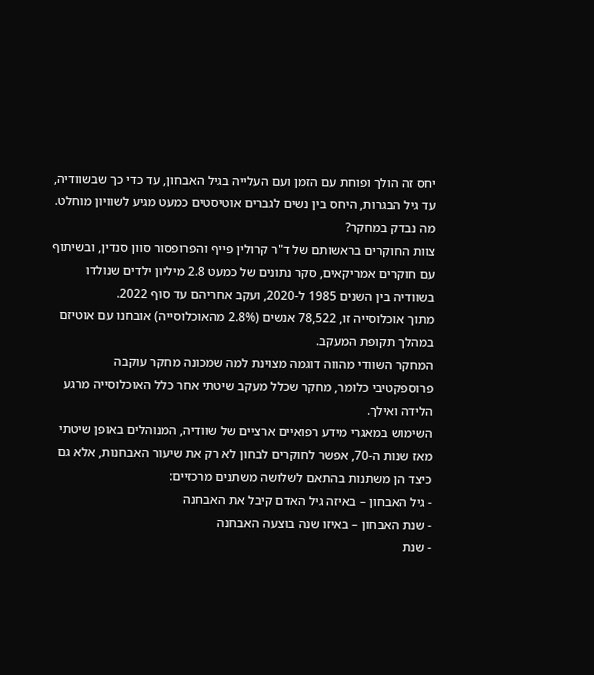יחס זה הולך ופוחת עם הזמן ועם העלייה בגיל האבחון, עד כדי כך שבשוודיה, עד גיל הבגרות, היחס בין נשים לגברים אוטיסטים כמעט מגיע לשוויון מוחלט.
מה נבדק במחקר?
צוות החוקרים בראשותם של ד"ר קרולין פייף והפרופסור סוון סנדין, ובשיתוף עם חוקרים אמריקאים, סקר נתונים של כמעט 2.8 מיליון ילדים שנולדו בשוודיה בין השנים 1985 ל-2020, ועקב אחריהם עד סוף 2022.
מתוך אוכלוסייה זו, 78,522 אנשים (2.8% מהאוכלוסייה) אובחנו עם אוטיזם במהלך תקופת המעקב.
המחקר השוודי מהווה דוגמה מצוינת למה שמכונה מחקר עוקבה פרוספקטיבי כלומר, מחקר שכלל מעקב שיטתי אחר כלל האוכלוסייה מרגע הלידה ואילך.
השימוש במאגרי מידע רפואיים ארציים של שוודיה, המנוהלים באופן שיטתי מאז שנות ה-70, אפשר לחוקרים לבחון לא רק את שיעור האבחנות, אלא גם כיצד הן משתנות בהתאם לשלושה משתנים מרכזיים:
- גיל האבחון – באיזה גיל האדם קיבל את האבחנה
- שנת האבחון – באיזו שנה בוצעה האבחנה
- שנת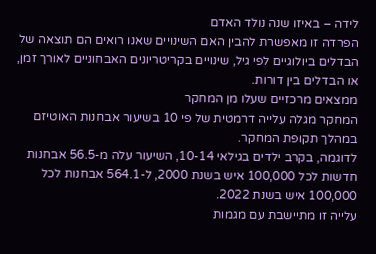לידה – באיזו שנה נולד האדם
הפרדה זו מאפשרת להבין האם השינויים שאנו רואים הם תוצאה של הבדלים ביולוגיים לפי גיל, שינויים בקריטריונים האבחוניים לאורך זמן, או הבדלים בין דורות.
ממצאים מרכזיים שעלו מן המחקר
המחקר מגלה עלייה דרמטית של פי 10 בשיעור אבחנות האוטיזם במהלך תקופת המחקר.
לדוגמה, בקרב ילדים בגילאי 10-14, השיעור עלה מ-56.5 אבחנות חדשות לכל 100,000 איש בשנת 2000, ל-564.1 אבחנות לכל 100,000 איש בשנת 2022.
עלייה זו מתיישבת עם מגמות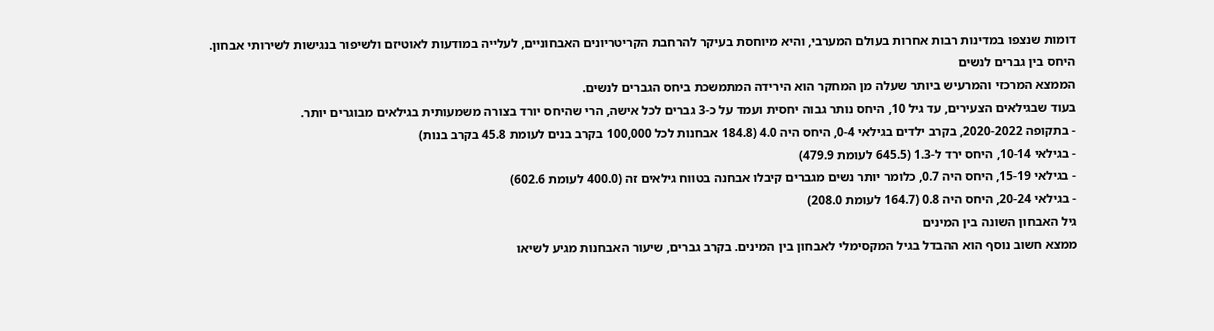דומות שנצפו במדינות רבות אחרות בעולם המערבי, והיא מיוחסת בעיקר להרחבת הקריטריונים האבחוניים, לעלייה במודעות לאוטיזם ולשיפור בנגישות לשירותי אבחון.
היחס בין גברים לנשים
הממצא המרכזי והמרעיש ביותר שעלה מן המחקר הוא הירידה המתמשכת ביחס הגברים לנשים.
בעוד שבגילאים הצעירים, עד גיל 10, היחס נותר גבוה יחסית ועמד על כ-3 גברים לכל אישה, הרי שהיחס יורד בצורה משמעותית בגילאים מבוגרים יותר.
- בתקופה 2020-2022, בקרב ילדים בגילאי 0-4, היחס היה 4.0 (184.8 אבחנות לכל 100,000 בקרב בנים לעומת 45.8 בקרב בנות)
- בגילאי 10-14, היחס ירד ל-1.3 (645.5 לעומת 479.9)
- בגילאי 15-19, היחס היה 0.7, כלומר יותר נשים מגברים קיבלו אבחנה בטווח גילאים זה (400.0 לעומת 602.6)
- בגילאי 20-24, היחס היה 0.8 (164.7 לעומת 208.0)
גיל האבחון השונה בין המינים
ממצא חשוב נוסף הוא ההבדל בגיל המקסימלי לאבחון בין המינים. בקרב גברים, שיעור האבחנות מגיע לשיאו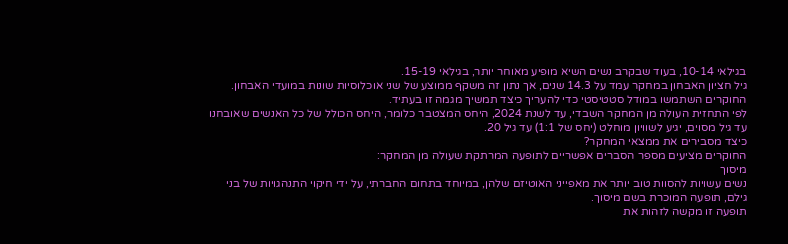בגילאי 10-14, בעוד שבקרב נשים השיא מופיע מאוחר יותר, בגילאי 15-19.
גיל חציון האבחון במחקר עמד על 14.3 שנים, אך נתון זה משקף ממוצע של שני אוכלוסיות שונות במועדי האבחון.
החוקרים השתמשו במודל סטטיסטי כדי להעריך כיצד תמשיך מגמה זו בעתיד.
לפי התחזית העולה מן המחקר השבדי, עד לשנת 2024, היחס המצטבר כלומר, היחס הכולל של כל האנשים שאובחנו עד גיל מסוים, יגיע לשוויון מוחלט (יחס של 1:1) עד גיל 20.
כיצד מסבירים את ממצאי המחקר?
החוקרים מציעים מספר הסברים אפשריים לתופעה המרתקת שעולה מן המחקר:
מיסוך
נשים עשויות להסוות טוב יותר את מאפייני האוטיזם שלהן, במיוחד בתחום החברתי, על ידי חיקוי התנהגויות של בני גילם, תופעה המוכרת בשם מיסוך.
תופעה זו מקשה לזהות את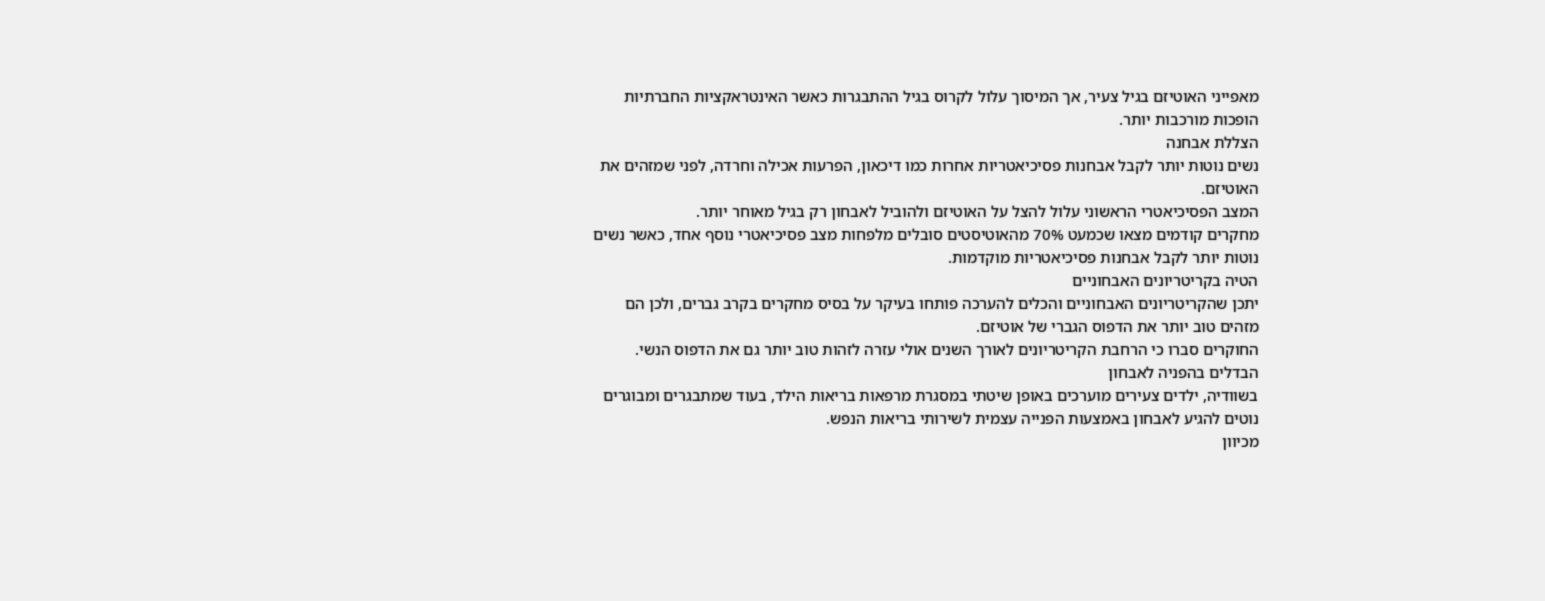מאפייני האוטיזם בגיל צעיר, אך המיסוך עלול לקרוס בגיל ההתבגרות כאשר האינטראקציות החברתיות הופכות מורכבות יותר.
הצללת אבחנה
נשים נוטות יותר לקבל אבחנות פסיכיאטריות אחרות כמו דיכאון, הפרעות אכילה וחרדה, לפני שמזהים את האוטיזם.
המצב הפסיכיאטרי הראשוני עלול להצל על האוטיזם ולהוביל לאבחון רק בגיל מאוחר יותר.
מחקרים קודמים מצאו שכמעט 70% מהאוטיסטים סובלים מלפחות מצב פסיכיאטרי נוסף אחד, כאשר נשים נוטות יותר לקבל אבחנות פסיכיאטריות מוקדמות.
הטיה בקריטריונים האבחוניים
יתכן שהקריטריונים האבחוניים והכלים להערכה פותחו בעיקר על בסיס מחקרים בקרב גברים, ולכן הם מזהים טוב יותר את הדפוס הגברי של אוטיזם.
החוקרים סברו כי הרחבת הקריטריונים לאורך השנים אולי עזרה לזהות טוב יותר גם את הדפוס הנשי.
הבדלים בהפניה לאבחון
בשוודיה, ילדים צעירים מוערכים באופן שיטתי במסגרת מרפאות בריאות הילד, בעוד שמתבגרים ומבוגרים נוטים להגיע לאבחון באמצעות הפנייה עצמית לשירותי בריאות הנפש.
מכיוון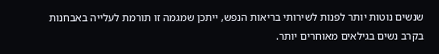שנשים נוטות יותר לפנות לשירותי בריאות הנפש, ייתכן שמגמה זו תורמת לעלייה באבחנות בקרב נשים בגילאים מאוחרים יותר.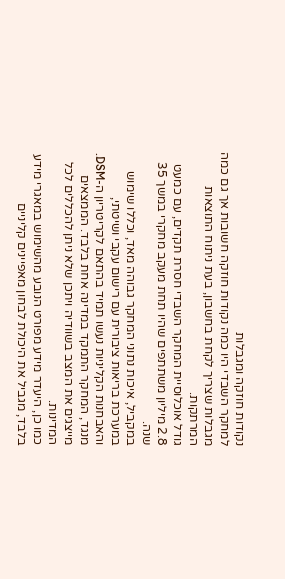נקודות חוזקה ומגבלות
למחקר השבדי היו כמה נקודות חוזקה חשובות אך גם כמה מגבלות שצריך לקחת בחשבון, בעת ניתוח התוצאות המרתקות.
גודל אוכלוסיית המחקר השבדי חסרת תקדים, עם כמעט 2.8 מיליון משתתפים שהיו תחת מעקב מחקרי במשך 35 שנה.
במקביל, איכות נתוני המחקר גבוהה מאד, וכללו שימוש במערכת בריאות ציבורית עם רישום עקבי ושיטתי, והאבחנות הקליניות נעשו תמיד בהתאם לקריטריון ה-DSM.
מנגד, המחקר התמקד במדינה אחת בלבד. הממצאים מייצגים את המצב בשוודיה ויתכן שלא ניתן להכללים לכל המדינות.
כמו כן, היעדר מידע מפורט הנובע מהשימוש במאגרי מידע בלבד, מגביל את היכולת לבחון מאפיינים קליניים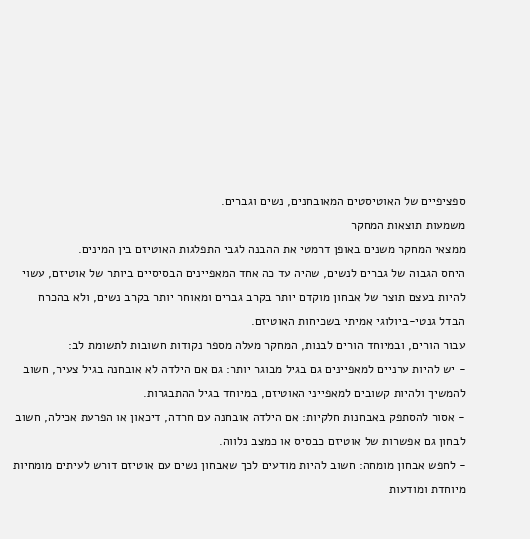ספציפיים של האוטיסטים המאובחנים, נשים וגברים.
משמעות תוצאות המחקר
ממצאי המחקר משנים באופן דרמטי את ההבנה לגבי התפלגות האוטיזם בין המינים.
היחס הגבוה של גברים לנשים, שהיה עד כה אחד המאפיינים הבסיסיים ביותר של אוטיזם, עשוי להיות בעצם תוצר של אבחון מוקדם יותר בקרב גברים ומאוחר יותר בקרב נשים, ולא בהכרח הבדל גנטי-ביולוגי אמיתי בשכיחות האוטיזם.
עבור הורים, ובמיוחד הורים לבנות, המחקר מעלה מספר נקודות חשובות לתשומת לב:
- יש להיות ערניים למאפיינים גם בגיל מבוגר יותר: גם אם הילדה לא אובחנה בגיל צעיר, חשוב להמשיך ולהיות קשובים למאפייני האוטיזם, במיוחד בגיל ההתבגרות.
- אסור להסתפק באבחנות חלקיות: אם הילדה אובחנה עם חרדה, דיכאון או הפרעת אכילה, חשוב לבחון גם אפשרות של אוטיזם כבסיס או כמצב נלווה.
- לחפש אבחון מומחה: חשוב להיות מודעים לכך שאבחון נשים עם אוטיזם דורש לעיתים מומחיות מיוחדת ומודעות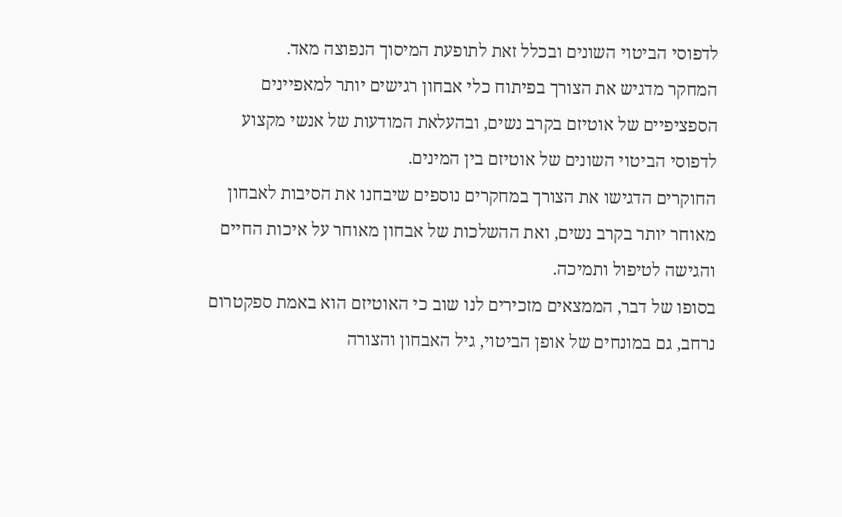לדפוסי הביטוי השונים ובכלל זאת לתופעת המיסוך הנפוצה מאד.
המחקר מדגיש את הצורך בפיתוח כלי אבחון רגישים יותר למאפיינים הספציפיים של אוטיזם בקרב נשים, ובהעלאת המודעות של אנשי מקצוע לדפוסי הביטוי השונים של אוטיזם בין המינים.
החוקרים הדגישו את הצורך במחקרים נוספים שיבחנו את הסיבות לאבחון מאוחר יותר בקרב נשים, ואת ההשלכות של אבחון מאוחר על איכות החיים והגישה לטיפול ותמיכה.
בסופו של דבר, הממצאים מזכירים לנו שוב כי האוטיזם הוא באמת ספקטרום נרחב, גם במונחים של אופן הביטוי, גיל האבחון והצורה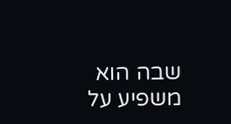שבה הוא משפיע על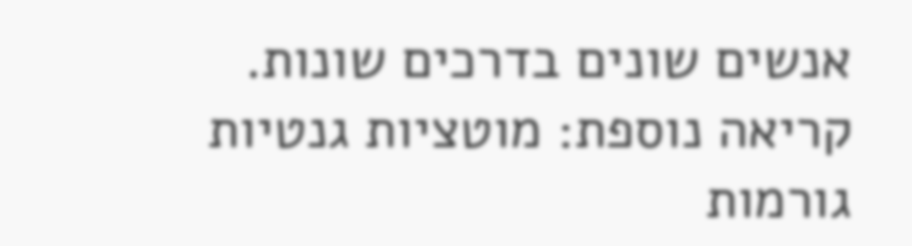אנשים שונים בדרכים שונות.
קריאה נוספת: מוטציות גנטיות גורמות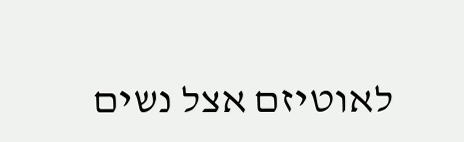לאוטיזם אצל נשים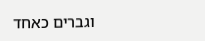וגברים כאחד